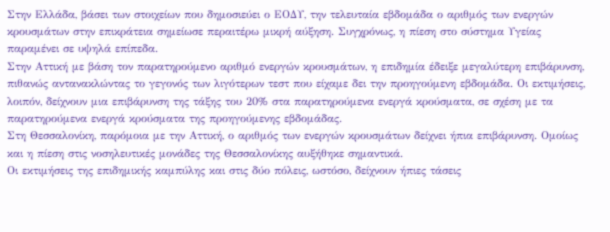Στην Ελλάδα, βάσει των στοιχείων που δημοσιεύει ο ΕΟΔΥ, την τελευταία εβδομάδα ο αριθμός των ενεργών κρουσμάτων στην επικράτεια σημείωσε περαιτέρω μικρή αύξηση. Συγχρόνως, η πίεση στο σύστημα Υγείας παραμένει σε υψηλά επίπεδα.
Στην Αττική με βάση τον παρατηρούμενο αριθμό ενεργών κρουσμάτων, η επιδημία έδειξε μεγαλύτερη επιβάρυνση, πιθανώς αντανακλώντας το γεγονός των λιγότερων τεστ που είχαμε δει την προηγούμενη εβδομάδα. Οι εκτιμήσεις, λοιπόν, δείχνουν μια επιβάρυνση της τάξης του 20% στα παρατηρούμενα ενεργά κρούσματα, σε σχέση με τα παρατηρούμενα ενεργά κρούσματα της προηγούμενης εβδομάδας.
Στη Θεσσαλονίκη, παρόμοια με την Αττική, ο αριθμός των ενεργών κρουσμάτων δείχνει ήπια επιβάρυνση. Ομοίως και η πίεση στις νοσηλευτικές μονάδες της Θεσσαλονίκης αυξήθηκε σημαντικά.
Οι εκτιμήσεις της επιδημικής καμπύλης και στις δύο πόλεις, ωστόσο, δείχνουν ήπιες τάσεις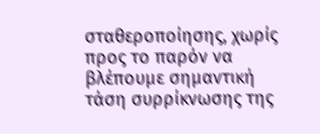σταθεροποίησης, χωρίς προς το παρόν να βλέπουμε σημαντική τάση συρρίκνωσης της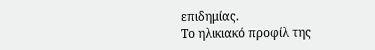επιδημίας.
Το ηλικιακό προφίλ της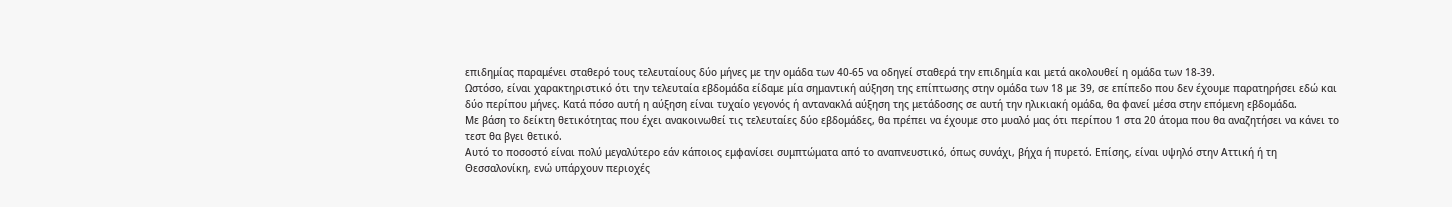επιδημίας παραμένει σταθερό τους τελευταίους δύο μήνες με την ομάδα των 40-65 να οδηγεί σταθερά την επιδημία και μετά ακολουθεί η ομάδα των 18-39.
Ωστόσο, είναι χαρακτηριστικό ότι την τελευταία εβδομάδα είδαμε μία σημαντική αύξηση της επίπτωσης στην ομάδα των 18 με 39, σε επίπεδο που δεν έχουμε παρατηρήσει εδώ και δύο περίπου μήνες. Κατά πόσο αυτή η αύξηση είναι τυχαίο γεγονός ή αντανακλά αύξηση της μετάδοσης σε αυτή την ηλικιακή ομάδα, θα φανεί μέσα στην επόμενη εβδομάδα.
Με βάση το δείκτη θετικότητας που έχει ανακοινωθεί τις τελευταίες δύο εβδομάδες, θα πρέπει να έχουμε στο μυαλό μας ότι περίπου 1 στα 20 άτομα που θα αναζητήσει να κάνει το τεστ θα βγει θετικό.
Αυτό το ποσοστό είναι πολύ μεγαλύτερο εάν κάποιος εμφανίσει συμπτώματα από το αναπνευστικό, όπως συνάχι, βήχα ή πυρετό. Επίσης, είναι υψηλό στην Αττική ή τη Θεσσαλονίκη, ενώ υπάρχουν περιοχές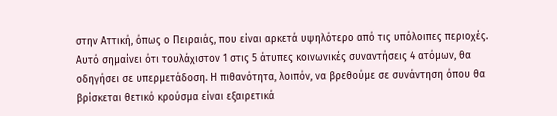στην Αττική, όπως ο Πειραιάς, που είναι αρκετά υψηλότερο από τις υπόλοιπες περιοχές.
Αυτό σημαίνει ότι τουλάχιστον 1 στις 5 άτυπες κοινωνικές συναντήσεις 4 ατόμων, θα οδηγήσει σε υπερμετάδοση. Η πιθανότητα, λοιπόν, να βρεθούμε σε συνάντηση όπου θα βρίσκεται θετικό κρούσμα είναι εξαιρετικά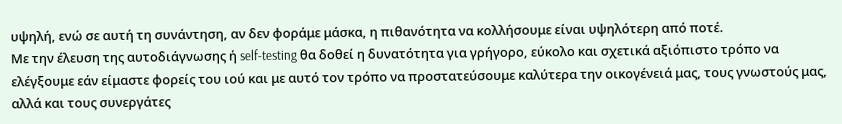υψηλή, ενώ σε αυτή τη συνάντηση, αν δεν φοράμε μάσκα, η πιθανότητα να κολλήσουμε είναι υψηλότερη από ποτέ.
Με την έλευση της αυτοδιάγνωσης ή self-testing θα δοθεί η δυνατότητα για γρήγορο, εύκολο και σχετικά αξιόπιστο τρόπο να ελέγξουμε εάν είμαστε φορείς του ιού και με αυτό τον τρόπο να προστατεύσουμε καλύτερα την οικογένειά μας, τους γνωστούς μας, αλλά και τους συνεργάτες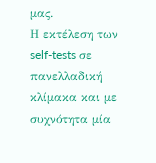μας.
Η εκτέλεση των self-tests σε πανελλαδική κλίμακα και με συχνότητα μία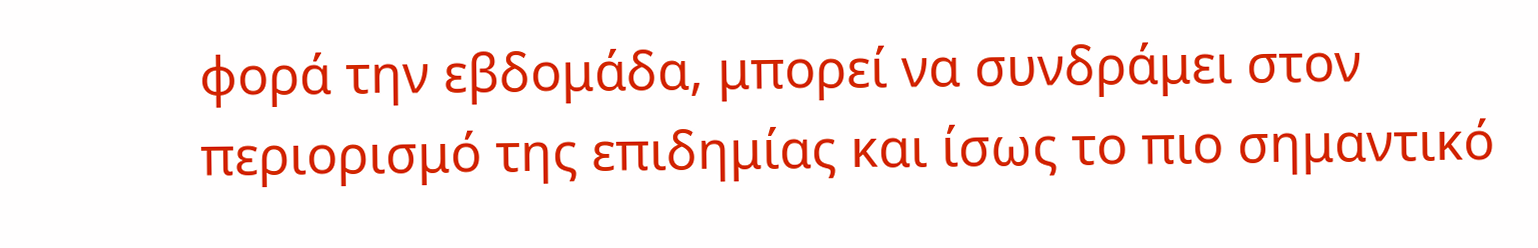φορά την εβδομάδα, μπορεί να συνδράμει στον περιορισμό της επιδημίας και ίσως το πιο σημαντικό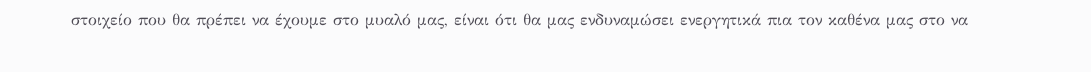στοιχείο που θα πρέπει να έχουμε στο μυαλό μας, είναι ότι θα μας ενδυναμώσει ενεργητικά πια τον καθένα μας στο να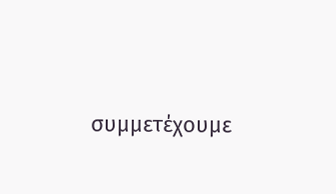συμμετέχουμε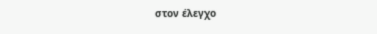στον έλεγχο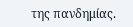της πανδημίας.